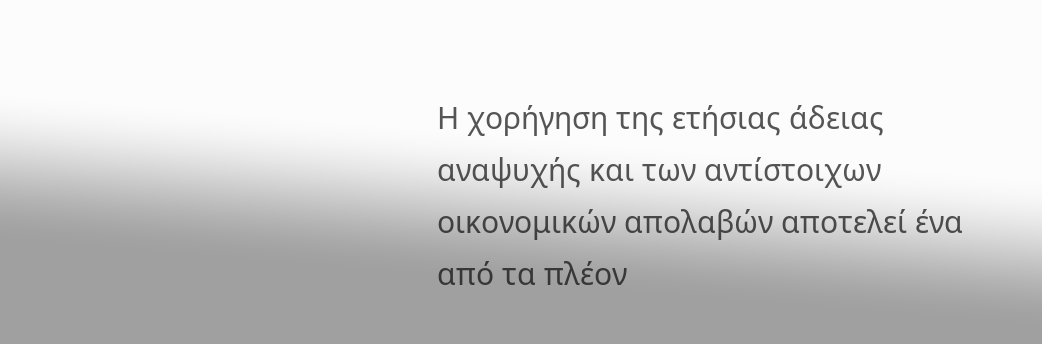Η χορήγηση της ετήσιας άδειας αναψυχής και των αντίστοιχων οικονομικών απολαβών αποτελεί ένα από τα πλέον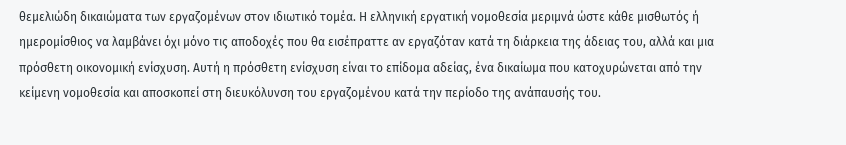θεμελιώδη δικαιώματα των εργαζομένων στον ιδιωτικό τομέα. Η ελληνική εργατική νομοθεσία μεριμνά ώστε κάθε μισθωτός ή ημερομίσθιος να λαμβάνει όχι μόνο τις αποδοχές που θα εισέπραττε αν εργαζόταν κατά τη διάρκεια της άδειας του, αλλά και μια πρόσθετη οικονομική ενίσχυση. Αυτή η πρόσθετη ενίσχυση είναι το επίδομα αδείας, ένα δικαίωμα που κατοχυρώνεται από την κείμενη νομοθεσία και αποσκοπεί στη διευκόλυνση του εργαζομένου κατά την περίοδο της ανάπαυσής του.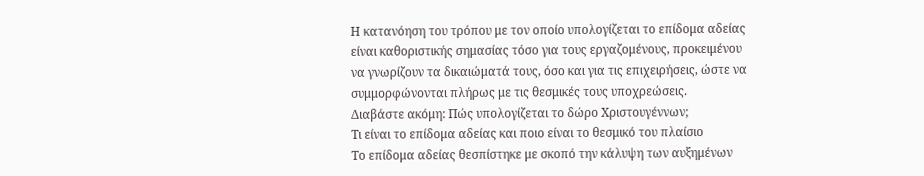Η κατανόηση του τρόπου με τον οποίο υπολογίζεται το επίδομα αδείας είναι καθοριστικής σημασίας τόσο για τους εργαζομένους, προκειμένου να γνωρίζουν τα δικαιώματά τους, όσο και για τις επιχειρήσεις, ώστε να συμμορφώνονται πλήρως με τις θεσμικές τους υποχρεώσεις.
Διαβάστε ακόμη: Πώς υπολογίζεται το δώρο Χριστουγέννων;
Τι είναι το επίδομα αδείας και ποιο είναι το θεσμικό του πλαίσιο
Το επίδομα αδείας θεσπίστηκε με σκοπό την κάλυψη των αυξημένων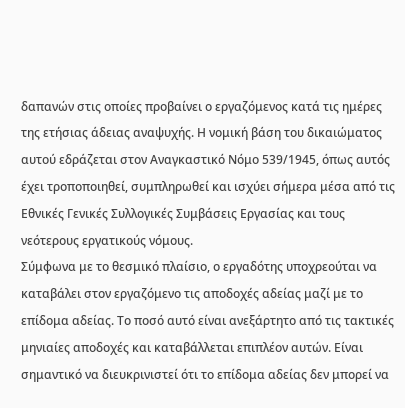δαπανών στις οποίες προβαίνει ο εργαζόμενος κατά τις ημέρες της ετήσιας άδειας αναψυχής. Η νομική βάση του δικαιώματος αυτού εδράζεται στον Αναγκαστικό Νόμο 539/1945, όπως αυτός έχει τροποποιηθεί, συμπληρωθεί και ισχύει σήμερα μέσα από τις Εθνικές Γενικές Συλλογικές Συμβάσεις Εργασίας και τους νεότερους εργατικούς νόμους.
Σύμφωνα με το θεσμικό πλαίσιο, ο εργαδότης υποχρεούται να καταβάλει στον εργαζόμενο τις αποδοχές αδείας μαζί με το επίδομα αδείας. Το ποσό αυτό είναι ανεξάρτητο από τις τακτικές μηνιαίες αποδοχές και καταβάλλεται επιπλέον αυτών. Είναι σημαντικό να διευκρινιστεί ότι το επίδομα αδείας δεν μπορεί να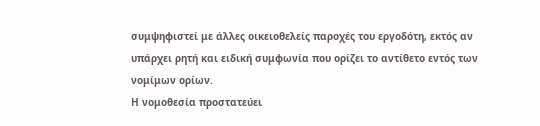συμψηφιστεί με άλλες οικειοθελείς παροχές του εργοδότη, εκτός αν υπάρχει ρητή και ειδική συμφωνία που ορίζει το αντίθετο εντός των νομίμων ορίων.
Η νομοθεσία προστατεύει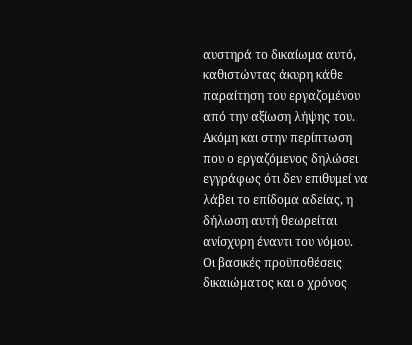αυστηρά το δικαίωμα αυτό, καθιστώντας άκυρη κάθε παραίτηση του εργαζομένου από την αξίωση λήψης του. Ακόμη και στην περίπτωση που ο εργαζόμενος δηλώσει εγγράφως ότι δεν επιθυμεί να λάβει το επίδομα αδείας, η δήλωση αυτή θεωρείται ανίσχυρη έναντι του νόμου.
Οι βασικές προϋποθέσεις δικαιώματος και ο χρόνος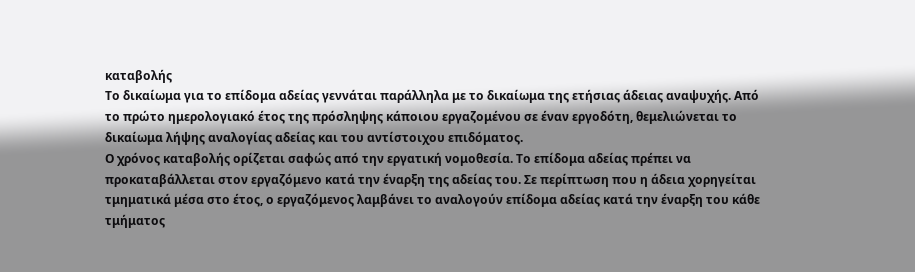καταβολής
Το δικαίωμα για το επίδομα αδείας γεννάται παράλληλα με το δικαίωμα της ετήσιας άδειας αναψυχής. Από το πρώτο ημερολογιακό έτος της πρόσληψης κάποιου εργαζομένου σε έναν εργοδότη, θεμελιώνεται το δικαίωμα λήψης αναλογίας αδείας και του αντίστοιχου επιδόματος.
Ο χρόνος καταβολής ορίζεται σαφώς από την εργατική νομοθεσία. Το επίδομα αδείας πρέπει να προκαταβάλλεται στον εργαζόμενο κατά την έναρξη της αδείας του. Σε περίπτωση που η άδεια χορηγείται τμηματικά μέσα στο έτος, ο εργαζόμενος λαμβάνει το αναλογούν επίδομα αδείας κατά την έναρξη του κάθε τμήματος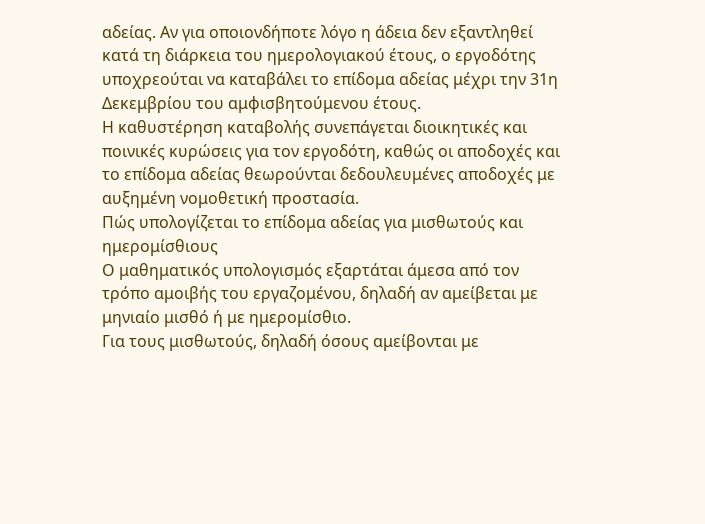αδείας. Αν για οποιονδήποτε λόγο η άδεια δεν εξαντληθεί κατά τη διάρκεια του ημερολογιακού έτους, ο εργοδότης υποχρεούται να καταβάλει το επίδομα αδείας μέχρι την 31η Δεκεμβρίου του αμφισβητούμενου έτους.
Η καθυστέρηση καταβολής συνεπάγεται διοικητικές και ποινικές κυρώσεις για τον εργοδότη, καθώς οι αποδοχές και το επίδομα αδείας θεωρούνται δεδουλευμένες αποδοχές με αυξημένη νομοθετική προστασία.
Πώς υπολογίζεται το επίδομα αδείας για μισθωτούς και ημερομίσθιους
Ο μαθηματικός υπολογισμός εξαρτάται άμεσα από τον τρόπο αμοιβής του εργαζομένου, δηλαδή αν αμείβεται με μηνιαίο μισθό ή με ημερομίσθιο.
Για τους μισθωτούς, δηλαδή όσους αμείβονται με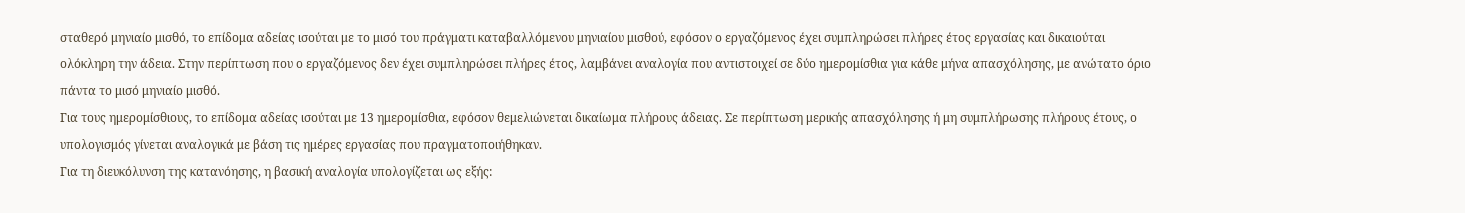σταθερό μηνιαίο μισθό, το επίδομα αδείας ισούται με το μισό του πράγματι καταβαλλόμενου μηνιαίου μισθού, εφόσον ο εργαζόμενος έχει συμπληρώσει πλήρες έτος εργασίας και δικαιούται ολόκληρη την άδεια. Στην περίπτωση που ο εργαζόμενος δεν έχει συμπληρώσει πλήρες έτος, λαμβάνει αναλογία που αντιστοιχεί σε δύο ημερομίσθια για κάθε μήνα απασχόλησης, με ανώτατο όριο πάντα το μισό μηνιαίο μισθό.
Για τους ημερομίσθιους, το επίδομα αδείας ισούται με 13 ημερομίσθια, εφόσον θεμελιώνεται δικαίωμα πλήρους άδειας. Σε περίπτωση μερικής απασχόλησης ή μη συμπλήρωσης πλήρους έτους, ο υπολογισμός γίνεται αναλογικά με βάση τις ημέρες εργασίας που πραγματοποιήθηκαν.
Για τη διευκόλυνση της κατανόησης, η βασική αναλογία υπολογίζεται ως εξής: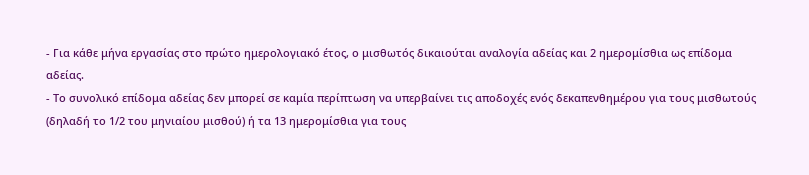- Για κάθε μήνα εργασίας στο πρώτο ημερολογιακό έτος, ο μισθωτός δικαιούται αναλογία αδείας και 2 ημερομίσθια ως επίδομα αδείας.
- Το συνολικό επίδομα αδείας δεν μπορεί σε καμία περίπτωση να υπερβαίνει τις αποδοχές ενός δεκαπενθημέρου για τους μισθωτούς (δηλαδή το 1/2 του μηνιαίου μισθού) ή τα 13 ημερομίσθια για τους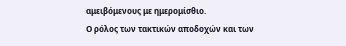αμειβόμενους με ημερομίσθιο.
Ο ρόλος των τακτικών αποδοχών και των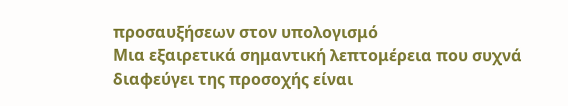προσαυξήσεων στον υπολογισμό
Μια εξαιρετικά σημαντική λεπτομέρεια που συχνά διαφεύγει της προσοχής είναι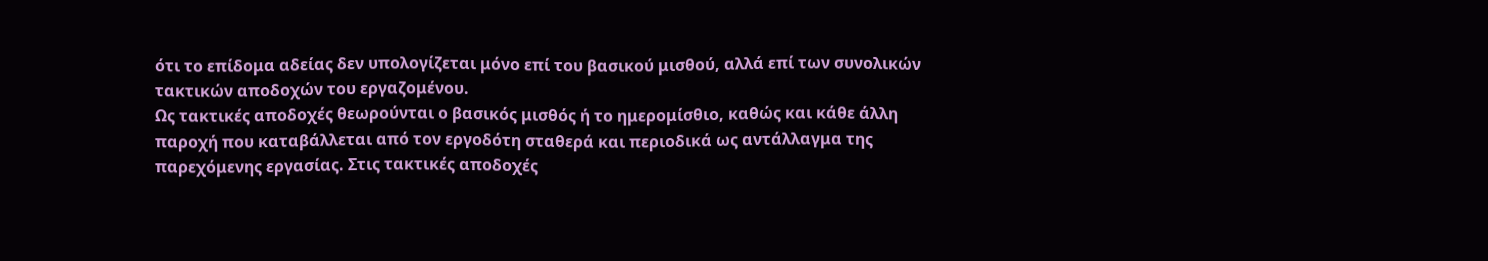ότι το επίδομα αδείας δεν υπολογίζεται μόνο επί του βασικού μισθού, αλλά επί των συνολικών τακτικών αποδοχών του εργαζομένου.
Ως τακτικές αποδοχές θεωρούνται ο βασικός μισθός ή το ημερομίσθιο, καθώς και κάθε άλλη παροχή που καταβάλλεται από τον εργοδότη σταθερά και περιοδικά ως αντάλλαγμα της παρεχόμενης εργασίας. Στις τακτικές αποδοχές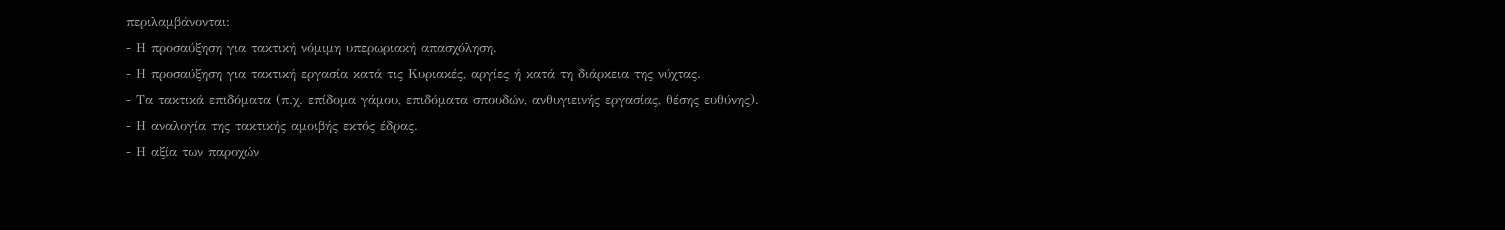περιλαμβάνονται:
- Η προσαύξηση για τακτική νόμιμη υπερωριακή απασχόληση.
- Η προσαύξηση για τακτική εργασία κατά τις Κυριακές, αργίες ή κατά τη διάρκεια της νύχτας.
- Τα τακτικά επιδόματα (π.χ. επίδομα γάμου, επιδόματα σπουδών, ανθυγιεινής εργασίας, θέσης ευθύνης).
- Η αναλογία της τακτικής αμοιβής εκτός έδρας.
- Η αξία των παροχών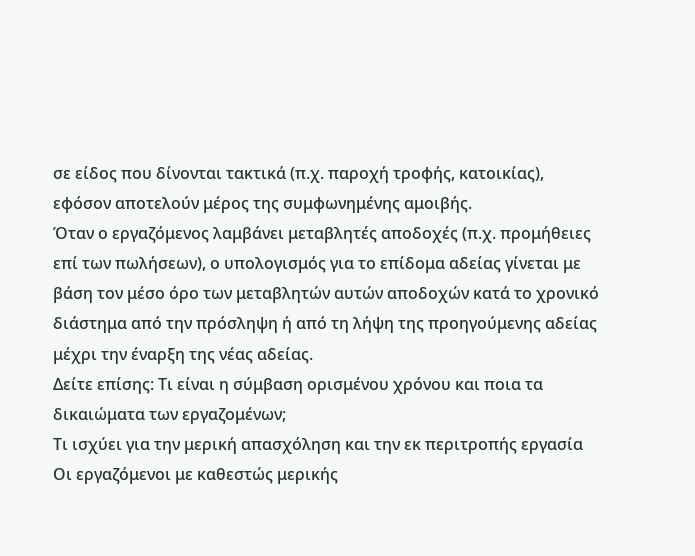σε είδος που δίνονται τακτικά (π.χ. παροχή τροφής, κατοικίας), εφόσον αποτελούν μέρος της συμφωνημένης αμοιβής.
Όταν ο εργαζόμενος λαμβάνει μεταβλητές αποδοχές (π.χ. προμήθειες επί των πωλήσεων), ο υπολογισμός για το επίδομα αδείας γίνεται με βάση τον μέσο όρο των μεταβλητών αυτών αποδοχών κατά το χρονικό διάστημα από την πρόσληψη ή από τη λήψη της προηγούμενης αδείας μέχρι την έναρξη της νέας αδείας.
Δείτε επίσης: Τι είναι η σύμβαση ορισμένου χρόνου και ποια τα δικαιώματα των εργαζομένων;
Τι ισχύει για την μερική απασχόληση και την εκ περιτροπής εργασία
Οι εργαζόμενοι με καθεστώς μερικής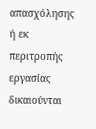απασχόλησης ή εκ περιτροπής εργασίας δικαιούνται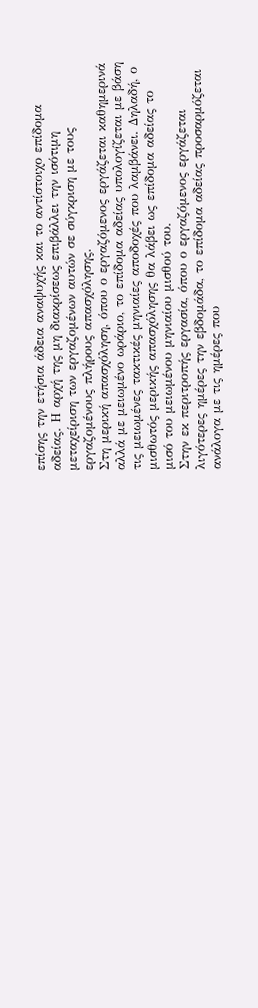επίσης την ετήσια άδεια αναψυχής και το αντίστοιχο επίδομα αδείας. Η αρχή της μη διακρίσεως επιβάλλει την ισότιμη μεταχείριση των εργαζομένων αυτών σε σύγκριση με τους εργαζομένους πλήρους απασχόλησης.
Στη μερική απασχόληση, όπου ο εργαζόμενος εργάζεται καθημερινά αλλά με μειωμένο ωράριο, το επίδομα αδείας υπολογίζεται με βάση τις μειωμένες τακτικές μηνιαίες αποδοχές που λαμβάνει. Δηλαδή, ο μισθωτός μερικής απασχόλησης θα λάβει ως επίδομα αδείας το μισό του μειωμένου μηνιαίου μισθού του.
Στην εκ περιτροπής εργασία, όπου ο εργαζόμενος εργάζεται λιγότερες ημέρες την εβδομάδα, το επίδομα αδείας προσαρμόζεται ανάλογα με τις ημέρες που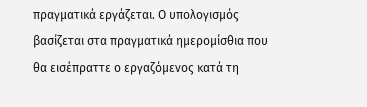πραγματικά εργάζεται. Ο υπολογισμός βασίζεται στα πραγματικά ημερομίσθια που θα εισέπραττε ο εργαζόμενος κατά τη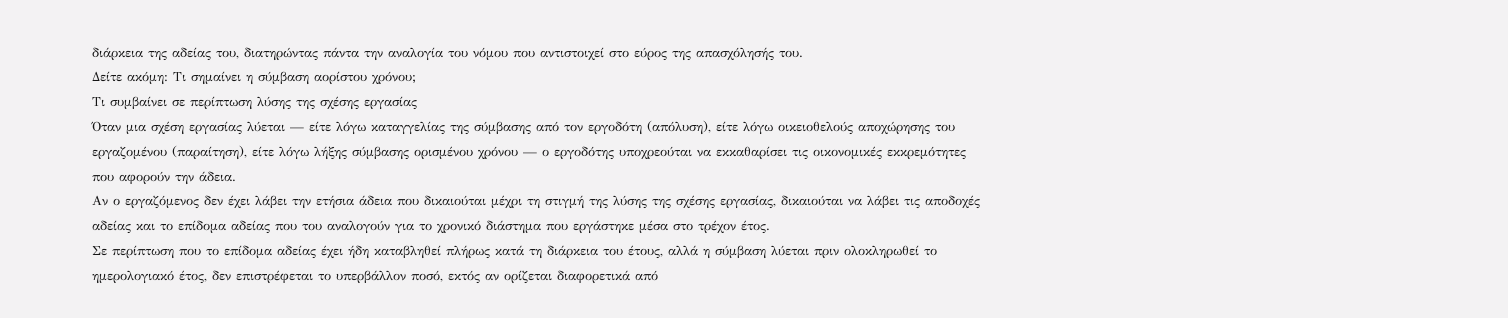διάρκεια της αδείας του, διατηρώντας πάντα την αναλογία του νόμου που αντιστοιχεί στο εύρος της απασχόλησής του.
Δείτε ακόμη: Τι σημαίνει η σύμβαση αορίστου χρόνου;
Τι συμβαίνει σε περίπτωση λύσης της σχέσης εργασίας
Όταν μια σχέση εργασίας λύεται — είτε λόγω καταγγελίας της σύμβασης από τον εργοδότη (απόλυση), είτε λόγω οικειοθελούς αποχώρησης του εργαζομένου (παραίτηση), είτε λόγω λήξης σύμβασης ορισμένου χρόνου — ο εργοδότης υποχρεούται να εκκαθαρίσει τις οικονομικές εκκρεμότητες που αφορούν την άδεια.
Αν ο εργαζόμενος δεν έχει λάβει την ετήσια άδεια που δικαιούται μέχρι τη στιγμή της λύσης της σχέσης εργασίας, δικαιούται να λάβει τις αποδοχές αδείας και το επίδομα αδείας που του αναλογούν για το χρονικό διάστημα που εργάστηκε μέσα στο τρέχον έτος.
Σε περίπτωση που το επίδομα αδείας έχει ήδη καταβληθεί πλήρως κατά τη διάρκεια του έτους, αλλά η σύμβαση λύεται πριν ολοκληρωθεί το ημερολογιακό έτος, δεν επιστρέφεται το υπερβάλλον ποσό, εκτός αν ορίζεται διαφορετικά από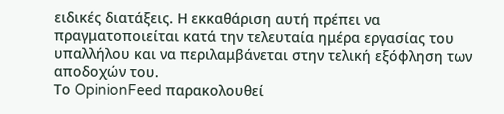ειδικές διατάξεις. Η εκκαθάριση αυτή πρέπει να πραγματοποιείται κατά την τελευταία ημέρα εργασίας του υπαλλήλου και να περιλαμβάνεται στην τελική εξόφληση των αποδοχών του.
Το OpinionFeed παρακολουθεί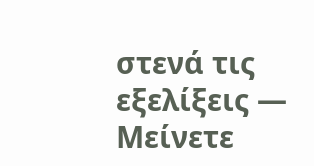στενά τις εξελίξεις — Μείνετε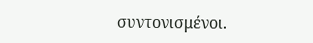συντονισμένοι.